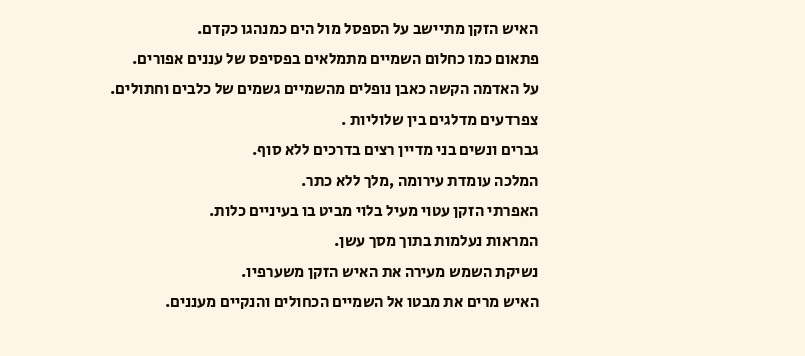האיש הזקן מתיישב על הספסל מול הים כמנהגו כקדם.
פתאום כמו כחלום השמיים מתמלאים בפסיפס של עננים אפורים.
על האדמה הקשה כאבן נופלים מהשמיים גשמים של כלבים וחתולים.
צפרדעים מדלגים בין שלוליות .
גברים ונשים בני מדיין רצים בדרכים ללא סוף.
המלכה עומדת עירומה ,מלך ללא כתר.
האפרתי הזקן עטוי מעיל בלוי מביט בו בעיניים כלות.
המראות נעלמות בתוך מסך עשן.
נשיקת השמש מעירה את האיש הזקן משערפיו.
האיש מרים את מבטו אל השמיים הכחולים והנקיים מעננים.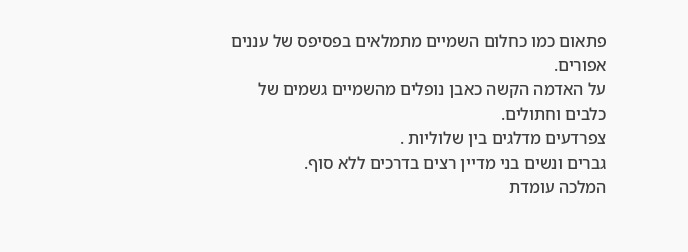פתאום כמו כחלום השמיים מתמלאים בפסיפס של עננים אפורים.
על האדמה הקשה כאבן נופלים מהשמיים גשמים של כלבים וחתולים.
צפרדעים מדלגים בין שלוליות .
גברים ונשים בני מדיין רצים בדרכים ללא סוף.
המלכה עומדת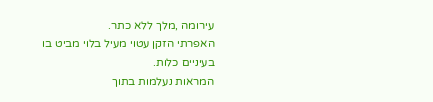עירומה ,מלך ללא כתר.
האפרתי הזקן עטוי מעיל בלוי מביט בו בעיניים כלות.
המראות נעלמות בתוך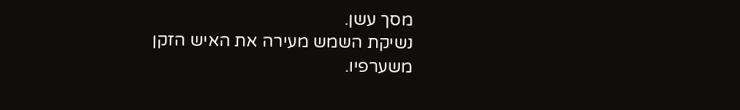מסך עשן.
נשיקת השמש מעירה את האיש הזקן משערפיו.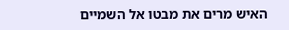האיש מרים את מבטו אל השמיים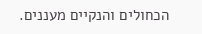הכחולים והנקיים מעננים.